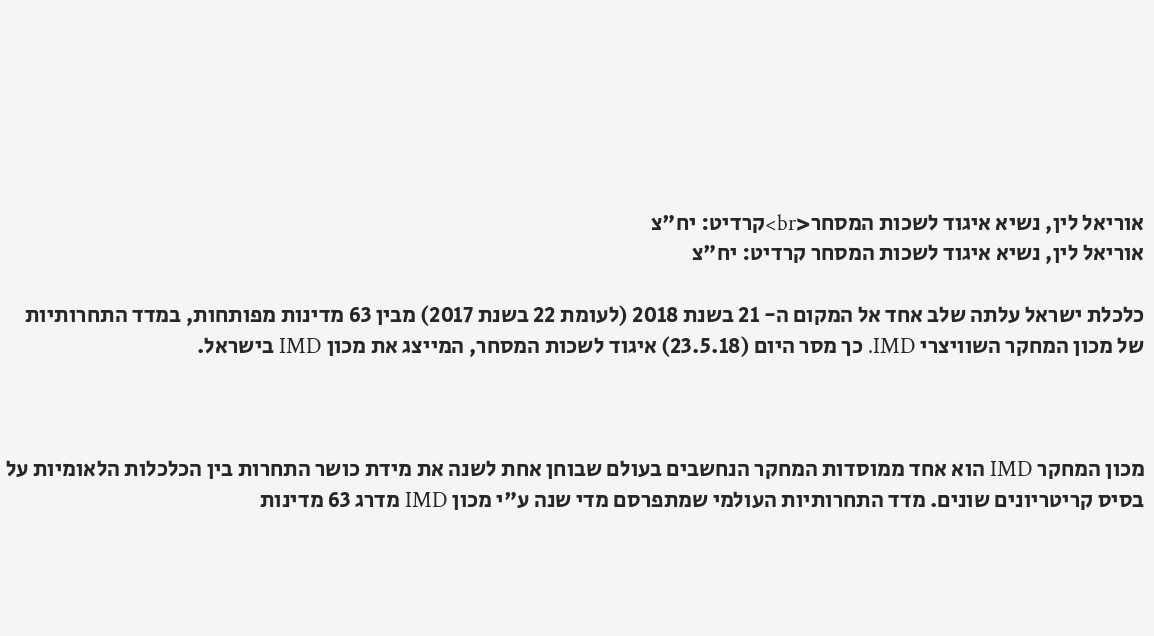אוריאל לין, נשיא איגוד לשכות המסחר<br>קרדיט: יח"צ
אוריאל לין, נשיא איגוד לשכות המסחר קרדיט: יח"צ

כלכלת ישראל עלתה שלב אחד אל המקום ה- 21 בשנת 2018 (לעומת 22 בשנת 2017) מבין 63 מדינות מפותחות, במדד התחרותיות של מכון המחקר השוויצרי IMD. כך מסר היום (23.5.18) איגוד לשכות המסחר, המייצג את מכון IMD בישראל.



מכון המחקר IMD הוא אחד ממוסדות המחקר הנחשבים בעולם שבוחן אחת לשנה את מידת כושר התחרות בין הכלכלות הלאומיות על בסיס קריטריונים שונים. מדד התחרותיות העולמי שמתפרסם מדי שנה ע"י מכון IMD מדרג 63 מדינות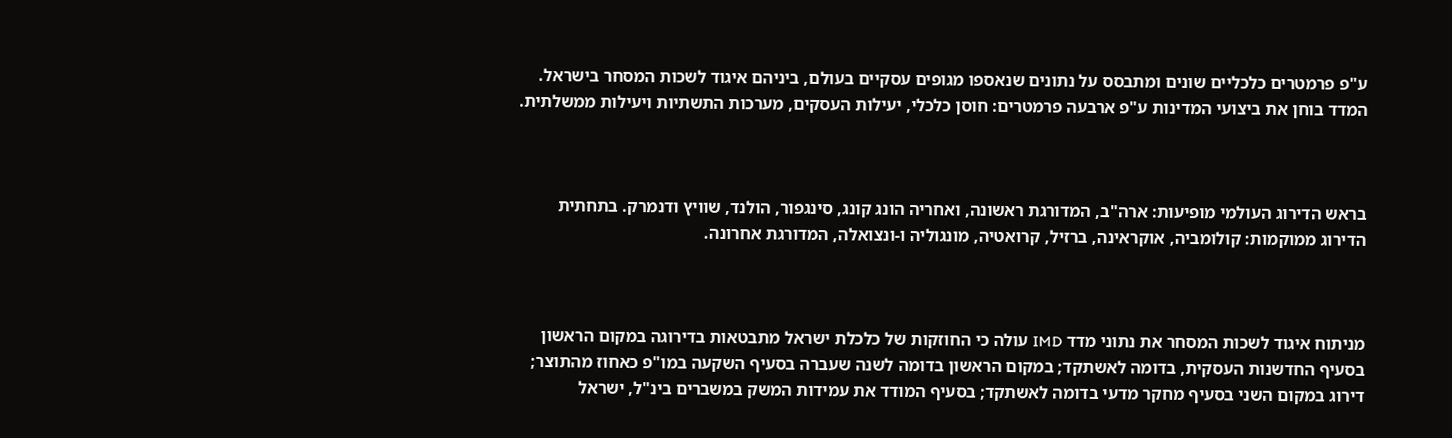ע"פ פרמטרים כלכליים שונים ומתבסס על נתונים שנאספו מגופים עסקיים בעולם, ביניהם איגוד לשכות המסחר בישראל. המדד בוחן את ביצועי המדינות ע"פ ארבעה פרמטרים: חוסן כלכלי, יעילות העסקים, מערכות התשתיות ויעילות ממשלתית.



בראש הדירוג העולמי מופיעות: ארה"ב, המדורגת ראשונה, ואחריה הונג קונג, סינגפור, הולנד, שוויץ ודנמרק. בתחתית הדירוג ממוקמות: קולומביה, אוקראינה, ברזיל, קרואטיה, מונגוליה ו-ונצואלה, המדורגת אחרונה.



מניתוח איגוד לשכות המסחר את נתוני מדד IMD עולה כי החוזקות של כלכלת ישראל מתבטאות בדירוגה במקום הראשון בסעיף החדשנות העסקית, בדומה לאשתקד; במקום הראשון בדומה לשנה שעברה בסעיף השקעה במו"פ כאחוז מהתוצר; דירוג במקום השני בסעיף מחקר מדעי בדומה לאשתקד; בסעיף המודד את עמידות המשק במשברים בינ"ל, ישראל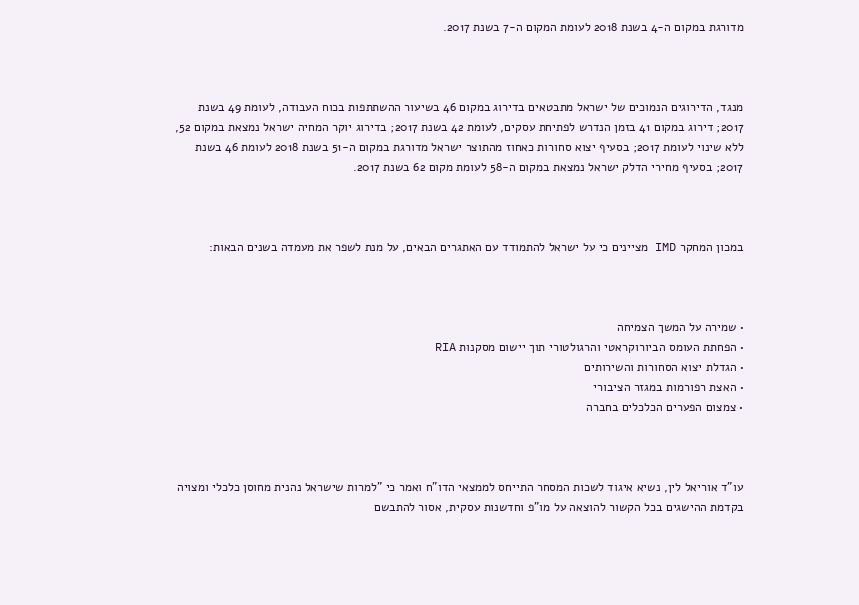מדורגת במקום ה-4 בשנת 2018 לעומת המקום ה-7 בשנת 2017.



מנגד, הדירוגים הנמוכים של ישראל מתבטאים בדירוג במקום 46 בשיעור ההשתתפות בכוח העבודה, לעומת 49 בשנת 2017; דירוג במקום 41 בזמן הנדרש לפתיחת עסקים, לעומת 42 בשנת 2017; בדירוג יוקר המחיה ישראל נמצאת במקום 52, ללא שינוי לעומת 2017; בסעיף יצוא סחורות כאחוז מהתוצר ישראל מדורגת במקום ה-51 בשנת 2018 לעומת 46 בשנת 2017; בסעיף מחירי הדלק ישראל נמצאת במקום ה-58 לעומת מקום 62 בשנת 2017.



במכון המחקר IMD מציינים כי על ישראל להתמודד עם האתגרים הבאים, על מנת לשפר את מעמדה בשנים הבאות:



• שמירה על המשך הצמיחה
• הפחתת העומס הביורוקראטי והרגולטורי תוך יישום מסקנות RIA
• הגדלת יצוא הסחורות והשירותים
• האצת רפורמות במגזר הציבורי
• צמצום הפערים הכלכלים בחברה



עו"ד אוריאל לין, נשיא איגוד לשכות המסחר התייחס לממצאי הדו"ח ואמר כי "למרות שישראל נהנית מחוסן כלכלי ומצויה בקדמת ההישגים בכל הקשור להוצאה על מו"פ וחדשנות עסקית, אסור להתבשם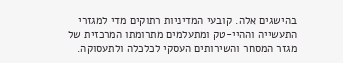בהישגים אלה. קובעי המדיניות רתוקים מדי למגזרי התעשייה וההיי-טק ומתעלמים מתרומתו המרכזית של מגזר המסחר והשירותים העסקי לכלכלה ולתעסוקה.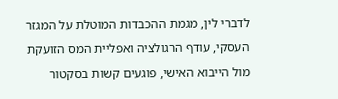לדברי לין, מגמת ההכבדות המוטלת על המגזר העסקי, עודף הרגולציה ואפליית המס הזועקת מול הייבוא האישי, פוגעים קשות בסקטור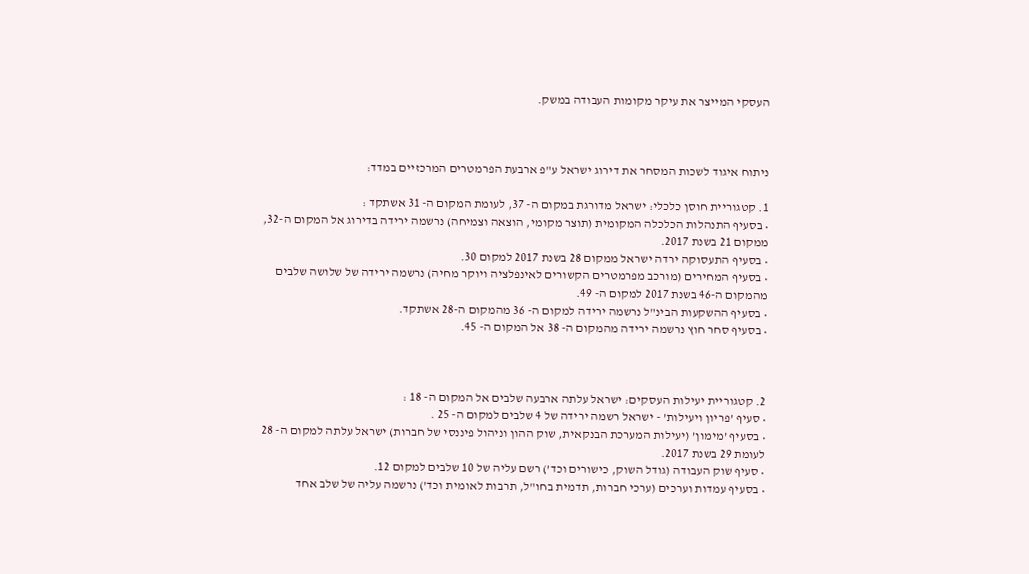העסקי המייצר את עיקר מקומות העבודה במשק.



ניתוח איגוד לשכות המסחר את דירוג ישראל ע"פ ארבעת הפרמטרים המרכזיים במדד:

1. קטגוריית חוסן כלכלי: ישראל מדורגת במקום ה- 37, לעומת המקום ה- 31 אשתקד :
• בסעיף התנהלות הכלכלה המקומית (תוצר מקומי, הוצאה וצמיחה) נרשמה ירידה בדירוג אל המקום ה-32, ממקום 21 בשנת 2017.
• בסעיף התעסוקה ירדה ישראל ממקום 28 בשנת 2017 למקום 30.
• בסעיף המחירים (מורכב מפרמטרים הקשורים לאינפלציה ויוקר מחיה) נרשמה ירידה של שלושה שלבים מהמקום ה-46 בשנת 2017 למקום ה- 49.
• בסעיף ההשקעות הבינ"ל נרשמה ירידה למקום ה- 36 מהמקום ה-28 אשתקד.
• בסעיף סחר חוץ נרשמה ירידה מהמקום ה- 38 אל המקום ה- 45.



2. קטגוריית יעילות העסקים: ישראל עלתה ארבעה שלבים אל המקום ה- 18 :
• סעיף ’פריון ויעילות’ - ישראל רשמה ירידה של 4 שלבים למקום ה- 25 .
• בסעיף ’מימון’ (יעילות המערכת הבנקאית, שוק ההון וניהול פיננסי של חברות) ישראל עלתה למקום ה- 28 לעומת 29 בשנת 2017.
• סעיף שוק העבודה (גודל השוק, כישורים וכד’) רשם עליה של 10 שלבים למקום 12.
• בסעיף עמדות וערכים (ערכי חברות, תדמית בחו"ל, תרבות לאומית וכד’) נרשמה עליה של שלב אחד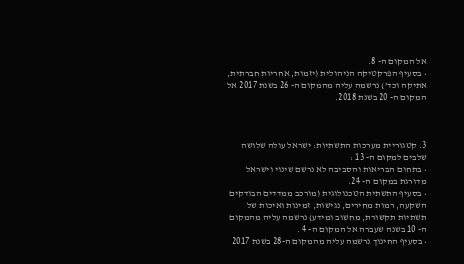אל המקום ה- 8.
• בסעיף הפרקטיקה הניהולית (יזמות, אחריות חברתית, אתיקה וכד’) נרשמה עליה מהמקום ה- 26 בשנת 2017 אל המקום ה- 20 בשנת 2018.



3. קטגוריית מערכות התשתיות: ישראל עולה שלושה שלבים למקום ה- 13 :
• בתחום הבריאות והסביבה לא נרשם שינוי וישראל מדורגת במקום ה- 24.
• בסעיף התשתית הטכנולוגית (מורכב ממדדים הבודקים השקעה, רמות מחירים, נגישות, זמינות ואיכות של תשתיות תקשורת, מחשוב ומידע) נרשמה עליה מהמקום ה- 10 בשנה שעברה אל המקום ה- 4 .
• בסעיף החינוך נרשמה עליה מהמקום ה-28 בשנת 2017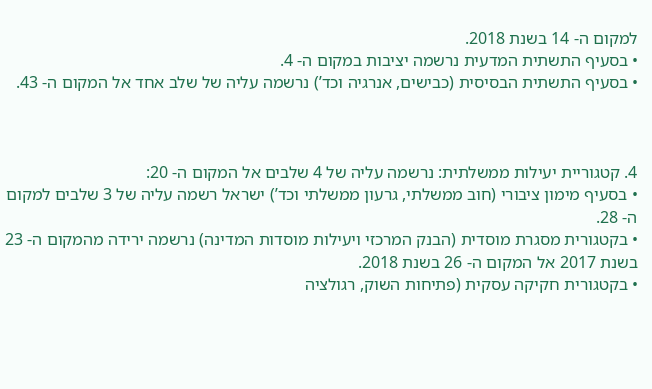למקום ה- 14 בשנת 2018.
• בסעיף התשתית המדעית נרשמה יציבות במקום ה- 4.
• בסעיף התשתית הבסיסית (כבישים, אנרגיה וכד’) נרשמה עליה של שלב אחד אל המקום ה- 43.



4. קטגוריית יעילות ממשלתית: נרשמה עליה של 4 שלבים אל המקום ה- 20:
• בסעיף מימון ציבורי (חוב ממשלתי, גרעון ממשלתי וכד’) ישראל רשמה עליה של 3 שלבים למקום ה- 28.
• בקטגורית מסגרת מוסדית (הבנק המרכזי ויעילות מוסדות המדינה) נרשמה ירידה מהמקום ה- 23 בשנת 2017 אל המקום ה- 26 בשנת 2018.
• בקטגורית חקיקה עסקית (פתיחות השוק, רגולציה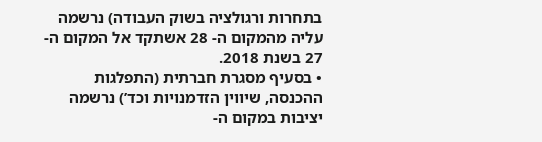בתחרות ורגולציה בשוק העבודה) נרשמה עליה מהמקום ה- 28 אשתקד אל המקום ה- 27 בשנת 2018.
• בסעיף מסגרת חברתית (התפלגות ההכנסה, שיווין הזדמנויות וכד’) נרשמה יציבות במקום ה-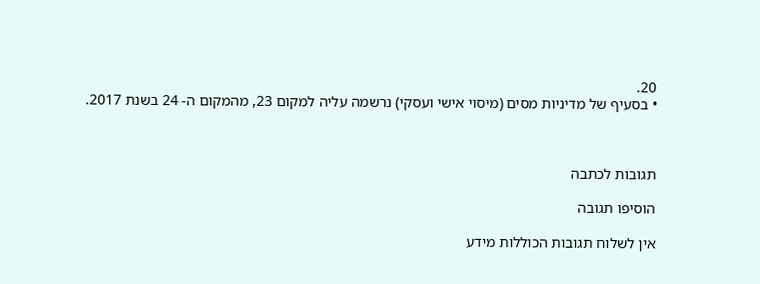20.
• בסעיף של מדיניות מסים (מיסוי אישי ועסקי) נרשמה עליה למקום 23, מהמקום ה- 24 בשנת 2017.



תגובות לכתבה

הוסיפו תגובה

אין לשלוח תגובות הכוללות מידע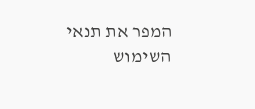המפר את תנאי השימוש